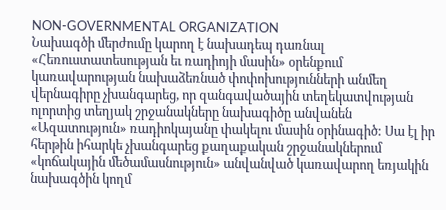NON-GOVERNMENTAL ORGANIZATION
Նախագծի մերժումը կարող է նախադեպ դառնալ
«Հեռուստատեսության եւ ռադիոյի մասին» օրենքում կառավարության նախաձեռնած փոփոխությունների անմեղ վերնագիրը չխանգարեց, որ զանգավածային տեղեկատվության ոլորտից տեղյակ շրջանակները նախագիծը անվանեն «Ազատություն» ռադիոկայանը փակելու մասին օրինագիծ: Սա էլ իր հերթին իհարկե չխանգարեց քաղաքական շրջանակներում «կոճակային մեծամասնություն» անվանված կառավարող եռյակին նախագծին կողմ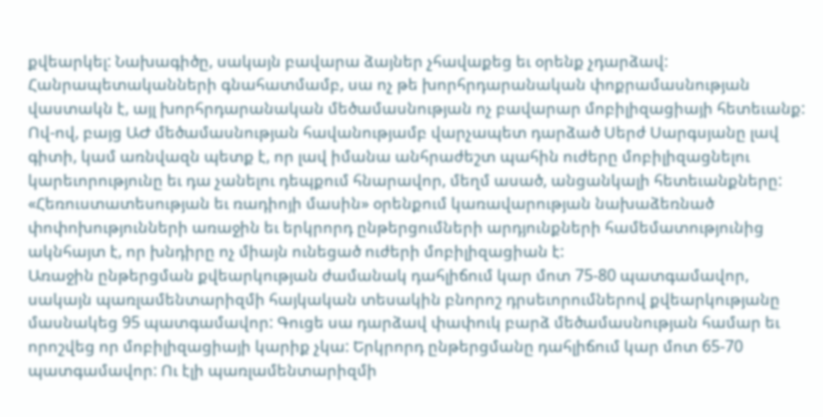քվեարկել: Նախագիծը, սակայն բավարա ձայներ չհավաքեց եւ օրենք չդարձավ: Հանրապետականների գնահատմամբ, սա ոչ թե խորհրդարանական փոքրամասնության վաստակն է, այլ խորհրդարանական մեծամասնության ոչ բավարար մոբիլիզացիայի հետեւանք: Ով-ով, բայց ԱԺ մեծամասնության հավանությամբ վարչապետ դարձած Սերժ Սարգսյանը լավ գիտի, կամ առնվազն պետք է, որ լավ իմանա անհրաժեշտ պահին ուժերը մոբիլիզացնելու կարեւորությունը եւ դա չանելու դեպքում հնարավոր, մեղմ ասած, անցանկալի հետեւանքները: «Հեռուստատեսության եւ ռադիոյի մասին» օրենքում կառավարության նախաձեռնած փոփոխությունների առաջին եւ երկրորդ ընթերցումների արդյունքների համեմատությունից ակնհայտ է, որ խնդիրը ոչ միայն ունեցած ուժերի մոբիլիզացիան է:
Առաջին ընթերցման քվեարկության ժամանակ դահլիճում կար մոտ 75-80 պատգամավոր, սակայն պառլամենտարիզմի հայկական տեսակին բնորոշ դրսեւորումներով քվեարկությանը մասնակեց 95 պատգամավոր: Գուցե սա դարձավ փափուկ բարձ մեծամասնության համար եւ որոշվեց որ մոբիլիզացիայի կարիք չկա: Երկրորդ ընթերցմանը դահլիճում կար մոտ 65-70 պատգամավոր: Ու էլի պառլամենտարիզմի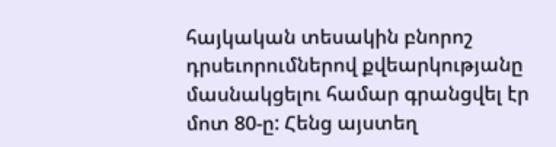հայկական տեսակին բնորոշ դրսեւորումներով քվեարկությանը մասնակցելու համար գրանցվել էր մոտ 80-ը: Հենց այստեղ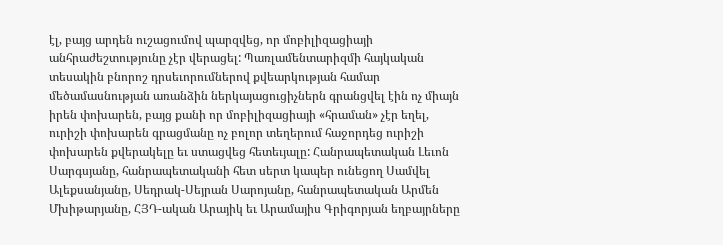էլ, բայց արդեն ուշացումով պարզվեց, որ մոբիլիզացիայի անհրաժեշտությունը չէր վերացել: Պառլամենտարիզմի հայկական տեսակին բնորոշ դրսեւորումներով քվեարկության համար մեծամասնության առանձին ներկայացուցիչներն գրանցվել էին ոչ միայն իրեն փոխարեն, բայց քանի որ մոբիլիզացիայի «հրաման» չէր եղել, ուրիշի փոխարեն գրացմանը ոչ բոլոր տեղերում հաջորդեց ուրիշի փոխարեն քվերակելը եւ ստացվեց հետեւյալը: Հանրապետական Լեւոն Սարգսյանը, հանրապետականի հետ սերտ կապեր ունեցող Սամվել Ալեքսանյանը, Սեդրակ-Սեյրան Սարոյանը, հանրապետական Արմեն Մխիթարյանը, ՀՅԴ-ական Արայիկ եւ Արամայիս Գրիգորյան եղբայրները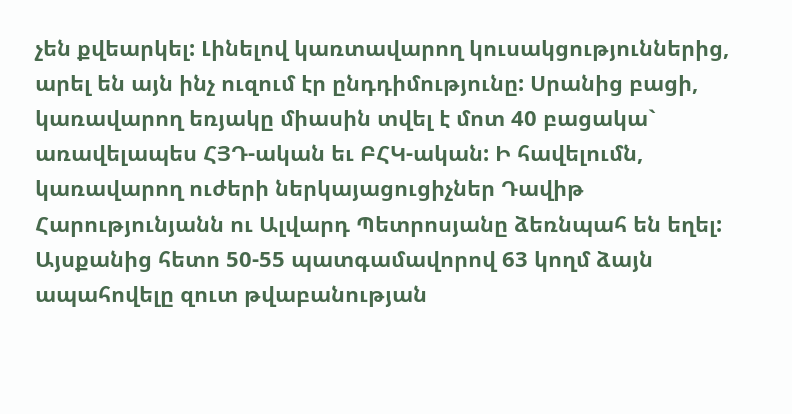չեն քվեարկել: Լինելով կառտավարող կուսակցություններից, արել են այն ինչ ուզում էր ընդդիմությունը: Սրանից բացի, կառավարող եռյակը միասին տվել է մոտ 40 բացակա` առավելապես ՀՅԴ-ական եւ ԲՀԿ-ական: Ի հավելումն, կառավարող ուժերի ներկայացուցիչներ Դավիթ Հարությունյանն ու Ալվարդ Պետրոսյանը ձեռնպահ են եղել:
Այսքանից հետո 50-55 պատգամավորով 63 կողմ ձայն ապահովելը զուտ թվաբանության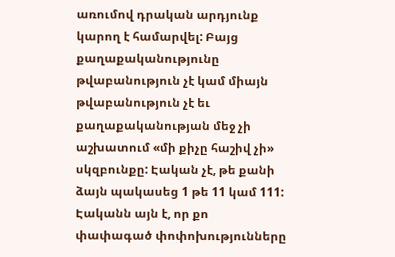առումով դրական արդյունք կարող է համարվել: Բայց քաղաքականությունը թվաբանություն չէ կամ միայն թվաբանություն չէ եւ քաղաքականության մեջ չի աշխատում «մի քիչը հաշիվ չի» սկզբունքը: Էական չէ, թե քանի ձայն պակասեց 1 թե 11 կամ 111: Էականն այն է, որ քո փափագած փոփոխությունները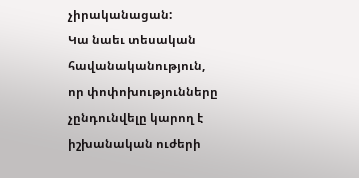չիրականացան:
Կա նաեւ տեսական հավանականություն, որ փոփոխությունները չընդունվելը կարող է իշխանական ուժերի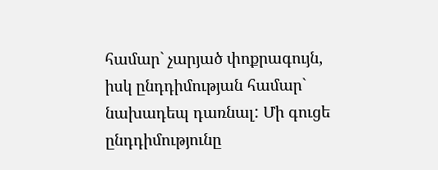համար` չարյած փոքրագույն, իսկ ընդդիմության համար` նախադեպ դառնալ: Մի գուցե ընդդիմությունը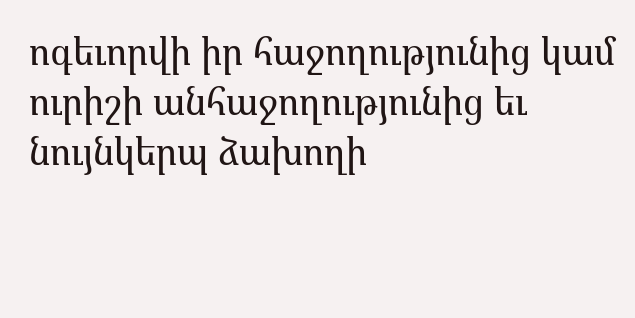ոգեւորվի իր հաջողությունից կամ ուրիշի անհաջողությունից եւ նույնկերպ ձախողի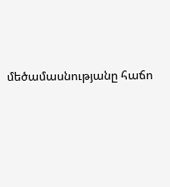մեծամասնությանը հաճո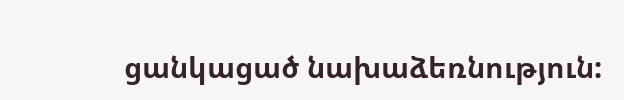ցանկացած նախաձեռնություն: